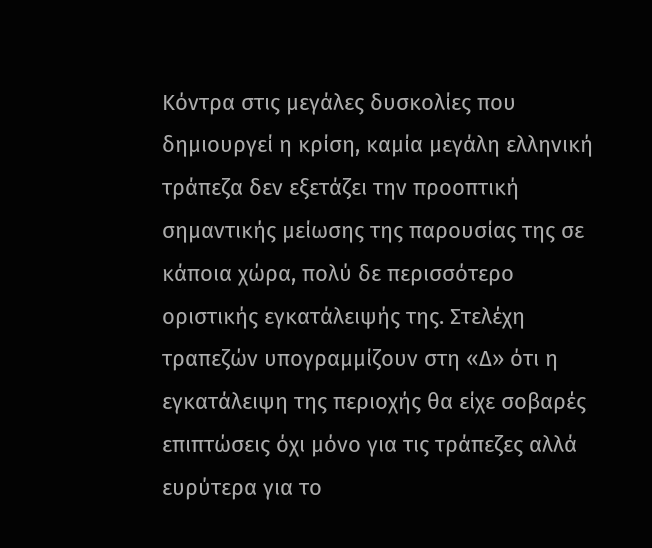Κόντρα στις μεγάλες δυσκολίες που δημιουργεί η κρίση, καμία μεγάλη ελληνική τράπεζα δεν εξετάζει την προοπτική σημαντικής μείωσης της παρουσίας της σε κάποια χώρα, πολύ δε περισσότερο οριστικής εγκατάλειψής της. Στελέχη τραπεζών υπογραμμίζουν στη «Δ» ότι η εγκατάλειψη της περιοχής θα είχε σοβαρές επιπτώσεις όχι μόνο για τις τράπεζες αλλά ευρύτερα για το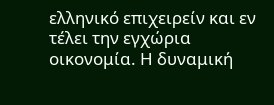ελληνικό επιχειρείν και εν τέλει την εγχώρια οικονομία. Η δυναμική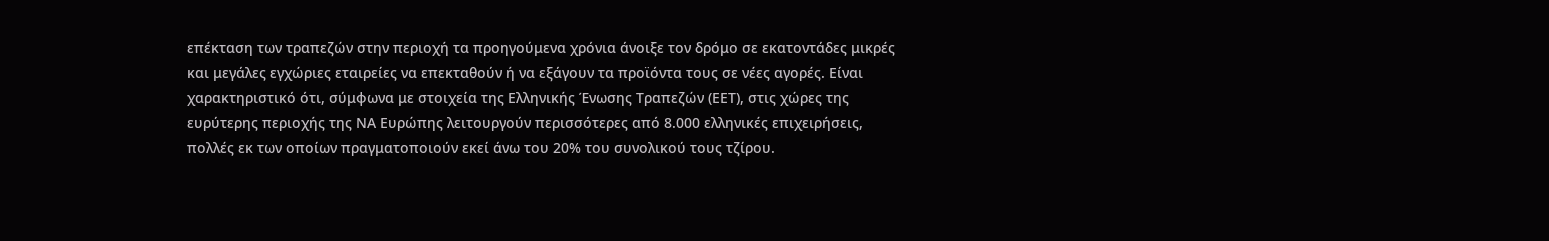επέκταση των τραπεζών στην περιοχή τα προηγούμενα χρόνια άνοιξε τον δρόμο σε εκατοντάδες μικρές και μεγάλες εγχώριες εταιρείες να επεκταθούν ή να εξάγουν τα προϊόντα τους σε νέες αγορές. Είναι χαρακτηριστικό ότι, σύμφωνα με στοιχεία της Ελληνικής Ένωσης Τραπεζών (ΕΕΤ), στις χώρες της ευρύτερης περιοχής της ΝΑ Ευρώπης λειτουργούν περισσότερες από 8.000 ελληνικές επιχειρήσεις, πολλές εκ των οποίων πραγματοποιούν εκεί άνω του 20% του συνολικού τους τζίρου.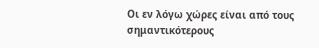Οι εν λόγω χώρες είναι από τους σημαντικότερους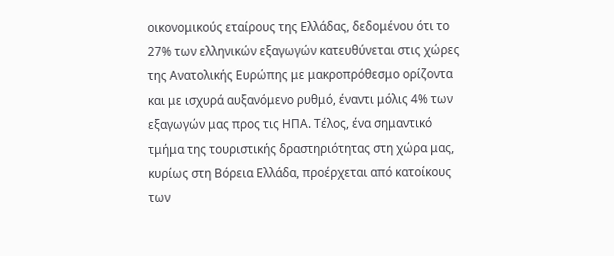οικονομικούς εταίρους της Ελλάδας, δεδομένου ότι το 27% των ελληνικών εξαγωγών κατευθύνεται στις χώρες της Ανατολικής Ευρώπης με μακροπρόθεσμο ορίζοντα και με ισχυρά αυξανόμενο ρυθμό, έναντι μόλις 4% των εξαγωγών μας προς τις ΗΠΑ. Τέλος, ένα σημαντικό τμήμα της τουριστικής δραστηριότητας στη χώρα μας, κυρίως στη Βόρεια Ελλάδα, προέρχεται από κατοίκους των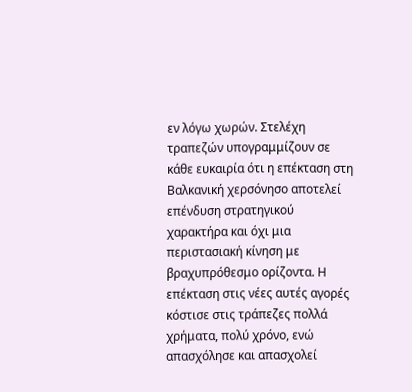εν λόγω χωρών. Στελέχη τραπεζών υπογραμμίζουν σε κάθε ευκαιρία ότι η επέκταση στη Βαλκανική χερσόνησο αποτελεί επένδυση στρατηγικού χαρακτήρα και όχι μια περιστασιακή κίνηση με βραχυπρόθεσμο ορίζοντα. Η επέκταση στις νέες αυτές αγορές κόστισε στις τράπεζες πολλά χρήματα, πολύ χρόνο, ενώ απασχόλησε και απασχολεί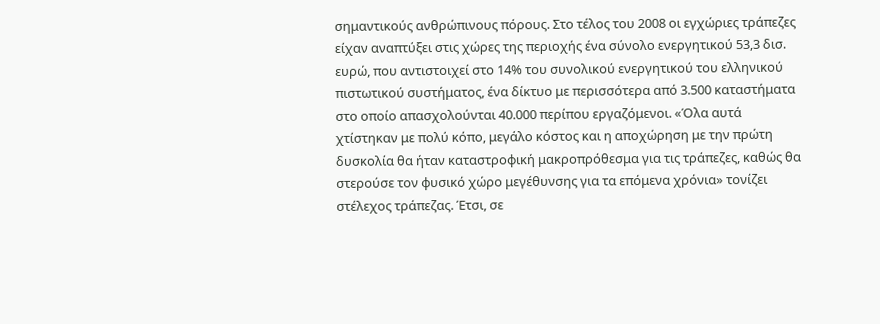σημαντικούς ανθρώπινους πόρους. Στο τέλος του 2008 οι εγχώριες τράπεζες είχαν αναπτύξει στις χώρες της περιοχής ένα σύνολο ενεργητικού 53,3 δισ. ευρώ, που αντιστοιχεί στο 14% του συνολικού ενεργητικού του ελληνικού πιστωτικού συστήματος, ένα δίκτυο με περισσότερα από 3.500 καταστήματα στο οποίο απασχολούνται 40.000 περίπου εργαζόμενοι. «Όλα αυτά χτίστηκαν με πολύ κόπο, μεγάλο κόστος και η αποχώρηση με την πρώτη δυσκολία θα ήταν καταστροφική μακροπρόθεσμα για τις τράπεζες, καθώς θα στερούσε τον φυσικό χώρο μεγέθυνσης για τα επόμενα χρόνια» τονίζει στέλεχος τράπεζας. Έτσι, σε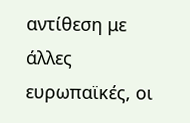αντίθεση με άλλες ευρωπαϊκές, οι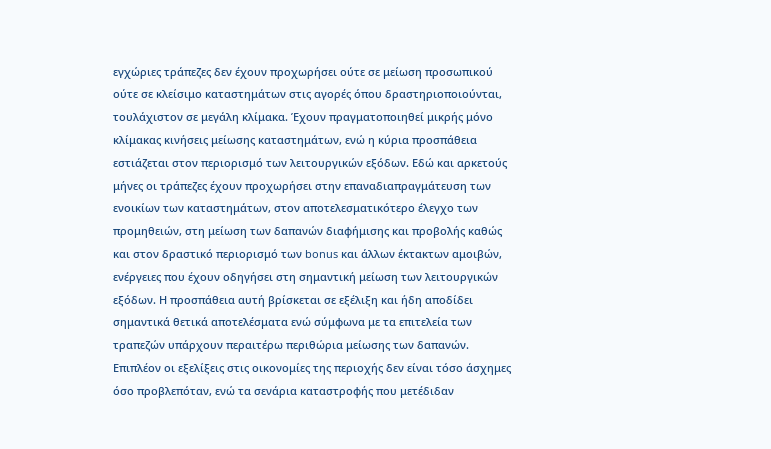εγχώριες τράπεζες δεν έχουν προχωρήσει ούτε σε μείωση προσωπικού ούτε σε κλείσιμο καταστημάτων στις αγορές όπου δραστηριοποιούνται, τουλάχιστον σε μεγάλη κλίμακα. Έχουν πραγματοποιηθεί μικρής μόνο κλίμακας κινήσεις μείωσης καταστημάτων, ενώ η κύρια προσπάθεια εστιάζεται στον περιορισμό των λειτουργικών εξόδων. Εδώ και αρκετούς μήνες οι τράπεζες έχουν προχωρήσει στην επαναδιαπραγμάτευση των ενοικίων των καταστημάτων, στον αποτελεσματικότερο έλεγχο των προμηθειών, στη μείωση των δαπανών διαφήμισης και προβολής καθώς και στον δραστικό περιορισμό των bonus και άλλων έκτακτων αμοιβών, ενέργειες που έχουν οδηγήσει στη σημαντική μείωση των λειτουργικών εξόδων. Η προσπάθεια αυτή βρίσκεται σε εξέλιξη και ήδη αποδίδει σημαντικά θετικά αποτελέσματα ενώ σύμφωνα με τα επιτελεία των τραπεζών υπάρχουν περαιτέρω περιθώρια μείωσης των δαπανών.
Επιπλέον οι εξελίξεις στις οικονομίες της περιοχής δεν είναι τόσο άσχημες όσο προβλεπόταν, ενώ τα σενάρια καταστροφής που μετέδιδαν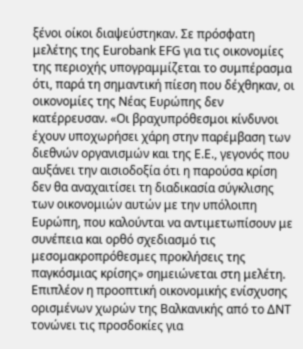ξένοι οίκοι διαψεύστηκαν. Σε πρόσφατη μελέτης της Eurobank EFG για τις οικονομίες της περιοχής υπογραμμίζεται το συμπέρασμα ότι, παρά τη σημαντική πίεση που δέχθηκαν, οι οικονομίες της Νέας Ευρώπης δεν κατέρρευσαν. «Οι βραχυπρόθεσμοι κίνδυνοι έχουν υποχωρήσει χάρη στην παρέμβαση των διεθνών οργανισμών και της Ε.Ε., γεγονός που αυξάνει την αισιοδοξία ότι η παρούσα κρίση δεν θα αναχαιτίσει τη διαδικασία σύγκλισης των οικονομιών αυτών με την υπόλοιπη Ευρώπη, που καλούνται να αντιμετωπίσουν με συνέπεια και ορθό σχεδιασμό τις μεσομακροπρόθεσμες προκλήσεις της παγκόσμιας κρίσης» σημειώνεται στη μελέτη.
Επιπλέον η προοπτική οικονομικής ενίσχυσης ορισμένων χωρών της Βαλκανικής από το ΔΝΤ τονώνει τις προσδοκίες για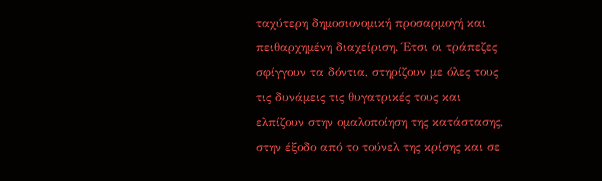ταχύτερη δημοσιονομική προσαρμογή και πειθαρχημένη διαχείριση. Έτσι οι τράπεζες σφίγγουν τα δόντια, στηρίζουν με όλες τους τις δυνάμεις τις θυγατρικές τους και ελπίζουν στην ομαλοποίηση της κατάστασης, στην έξοδο από το τούνελ της κρίσης και σε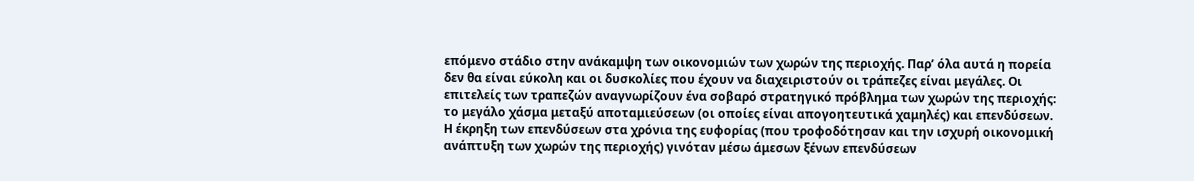επόμενο στάδιο στην ανάκαμψη των οικονομιών των χωρών της περιοχής. Παρ’ όλα αυτά η πορεία δεν θα είναι εύκολη και οι δυσκολίες που έχουν να διαχειριστούν οι τράπεζες είναι μεγάλες. Οι επιτελείς των τραπεζών αναγνωρίζουν ένα σοβαρό στρατηγικό πρόβλημα των χωρών της περιοχής: το μεγάλο χάσμα μεταξύ αποταμιεύσεων (οι οποίες είναι απογοητευτικά χαμηλές) και επενδύσεων. Η έκρηξη των επενδύσεων στα χρόνια της ευφορίας (που τροφοδότησαν και την ισχυρή οικονομική ανάπτυξη των χωρών της περιοχής) γινόταν μέσω άμεσων ξένων επενδύσεων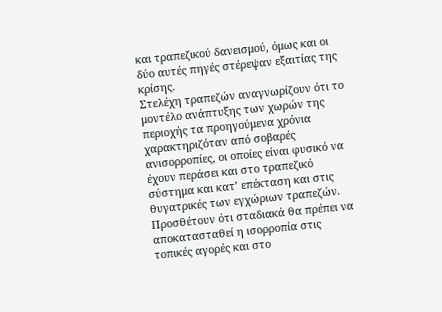και τραπεζικού δανεισμού, όμως και οι δύο αυτές πηγές στέρεψαν εξαιτίας της κρίσης.
Στελέχη τραπεζών αναγνωρίζουν ότι το μοντέλο ανάπτυξης των χωρών της περιοχής τα προηγούμενα χρόνια χαρακτηριζόταν από σοβαρές ανισορροπίες, οι οποίες είναι φυσικό να έχουν περάσει και στο τραπεζικό σύστημα και κατ’ επέκταση και στις θυγατρικές των εγχώριων τραπεζών. Προσθέτουν ότι σταδιακά θα πρέπει να αποκατασταθεί η ισορροπία στις τοπικές αγορές και στο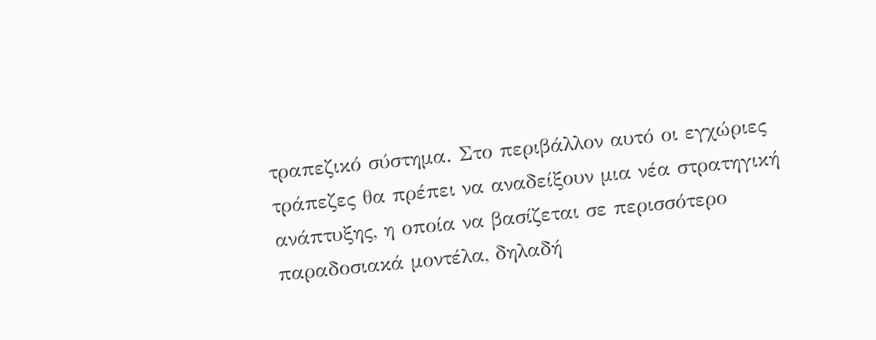τραπεζικό σύστημα. Στο περιβάλλον αυτό οι εγχώριες τράπεζες θα πρέπει να αναδείξουν μια νέα στρατηγική ανάπτυξης, η οποία να βασίζεται σε περισσότερο παραδοσιακά μοντέλα, δηλαδή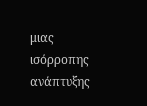μιας ισόρροπης ανάπτυξης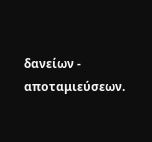δανείων - αποταμιεύσεων.